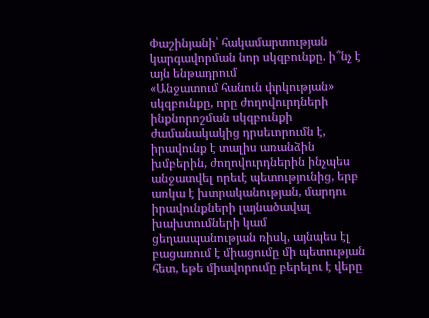Փաշինյանի՝ հակամարտության կարգավորման նոր սկզբունքը. ի՞նչ է այն ենթադրում
«Անջատում հանուն փրկության» սկզբունքը, որը ժողովուրդների ինքնորոշման սկզբունքի ժամանակակից դրսեւորումն է, իրավունք է տալիս առանձին խմբերին, ժողովուրդներին ինչպես անջատվել որեւէ պետությունից, երբ առկա է խտրականության, մարդու իրավունքների լայնածավալ խախտումների կամ ցեղասպանության ռիսկ, այնպես էլ բացառում է միացումը մի պետության հետ, եթե միավորումը բերելու է վերը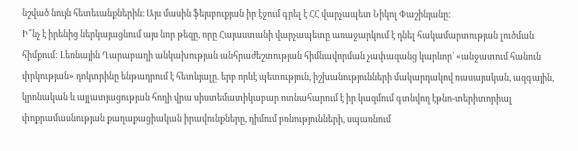նշված նույն հետեւանքներին։ Այս մասին ֆեյսբուքյան իր էջում գրել է ՀՀ վարչապետ Նիկոլ Փաշինյանը։
Ի՞նչ է իրենից ներկայացնում այս նոր թեզը, որը Հայաստանի վարչապետը առաջարկում է դնել հակամարտության լուծման հիմքում: Լեռնային Ղարաբաղի անկախության անհրաժեշտության հիմնավորման չափազանց կարևոր՝ «անջատում հանուն փրկության» դոկտրինը ենթադրում է հետևյալը. երբ որևէ պետություն, իշխանությունների մակարդակով ռասայական, ազգային, կրոնական և այլատյացության հողի վրա սիստեմատիկաբար ոտնահարում է իր կազմում գտնվող էթնո-տերիտորիալ փոքրամասնության քաղաքացիական իրավունքները, դիմում բռնությունների, սպառնում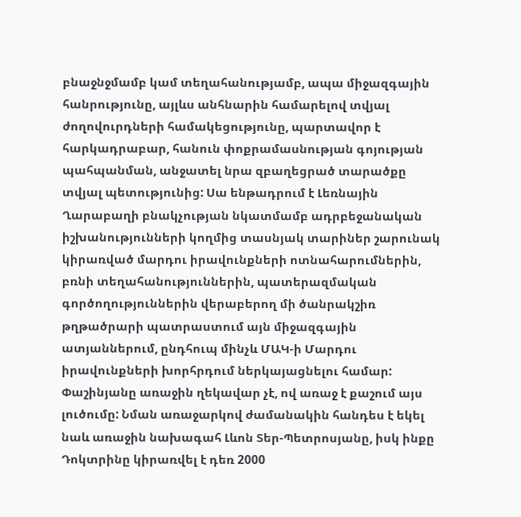բնաջնջմամբ կամ տեղահանությամբ, ապա միջազգային հանրությունը, այլևս անհնարին համարելով տվյալ ժողովուրդների համակեցությունը, պարտավոր է հարկադրաբար, հանուն փոքրամասնության գոյության պահպանման, անջատել նրա զբաղեցրած տարածքը տվյալ պետությունից: Սա ենթադրում է Լեռնային Ղարաբաղի բնակչության նկատմամբ ադրբեջանական իշխանությունների կողմից տասնյակ տարիներ շարունակ կիրառված մարդու իրավունքների ոտնահարումներին, բռնի տեղահանություններին, պատերազմական գործողություններին վերաբերող մի ծանրակշիռ թղթածրարի պատրաստում այն միջազգային ատյաններում, ընդհուպ մինչև ՄԱԿ-ի Մարդու իրավունքների խորհրդում ներկայացնելու համար:
Փաշինյանը առաջին ղեկավար չէ, ով առաջ է քաշում այս լուծումը: Նման առաջարկով ժամանակին հանդես է եկել նաև առաջին նախագահ Լևոն Տեր-Պետրոսյանը, իսկ ինքը Դոկտրինը կիրառվել է դեռ 2000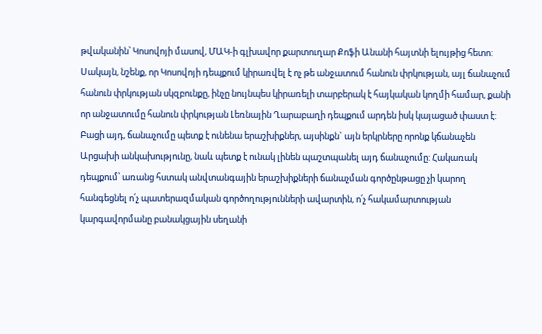թվականին՝ Կոսովոյի մասով, ՄԱԿ-ի գլխավոր քարտուղար Քոֆի Անանի հայտնի ելույթից հետո: Սակայն, նշենք, որ Կոսովոյի դեպքում կիրառվել է ոչ թե անջատում հանուն փրկության, այլ ճանաչում հանուն փրկության սկզբունքը, ինչը նույնպես կիրառելի տարբերակ է հայկական կողմի համար, քանի որ անջատումը հանուն փրկության Լեռնային Ղարաբաղի դեպքում արդեն իսկ կայացած փաստ է: Բացի այդ, ճանաչումը պետք է ունենա երաշխիքներ, այսինքն` այն երկրները որոնք կճանաչեն Արցախի անկախությունը, նաև պետք է ունակ լինեն պաշտպանել այդ ճանաչումը: Հակառակ դեպքում՝ առանց հստակ անվտանգային երաշխիքների ճանաչման գործընթացը չի կարող հանգեցնել ո՛չ պատերազմական գործողությունների ավարտին, ո՛չ հակամարտության կարգավորմանը բանակցային սեղանի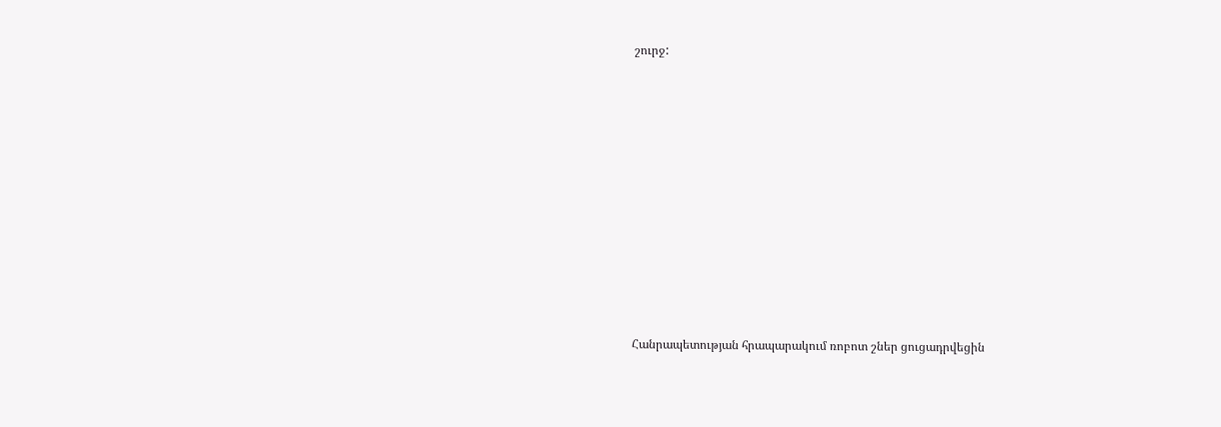շուրջ:




















Հանրապետության հրապարակում ռոբոտ շներ ցուցադրվեցին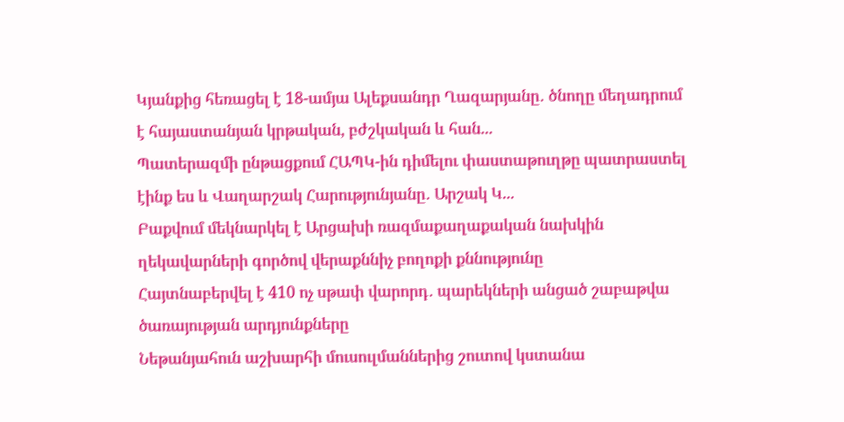Կյանքից հեռացել է 18-ամյա Ալեքսանդր Ղազարյանը․ ծնողը մեղադրում է հայաստանյան կրթական, բժշկական և հան...
Պատերազմի ընթացքում ՀԱՊԿ-ին դիմելու փաստաթուղթը պատրաստել էինք ես և Վաղարշակ Հարությունյանը․ Արշակ Կ...
Բաքվում մեկնարկել է Արցախի ռազմաքաղաքական նախկին ղեկավարների գործով վերաքննիչ բողոքի քննությունը
Հայտնաբերվել է 410 ոչ սթափ վարորդ․ պարեկների անցած շաբաթվա ծառայության արդյունքները
Նեթանյահուն աշխարհի մուսուլմաններից շուտով կստանա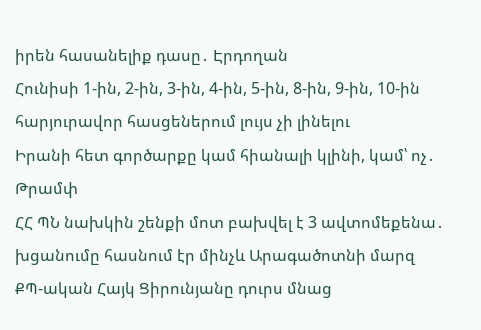իրեն հասանելիք դասը․ Էրդողան
Հունիսի 1-ին, 2-ին, 3-ին, 4-ին, 5-ին, 8-ին, 9-ին, 10-ին հարյուրավոր հասցեներում լույս չի լինելու
Իրանի հետ գործարքը կամ հիանալի կլինի, կամ՝ ոչ․ Թրամփ
ՀՀ ՊՆ նախկին շենքի մոտ բախվել է 3 ավտոմեքենա․ խցանումը հասնում էր մինչև Արագածոտնի մարզ
ՔՊ-ական Հայկ Ցիրունյանը դուրս մնաց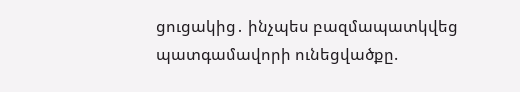ցուցակից․ ինչպես բազմապատկվեց պատգամավորի ունեցվածքը.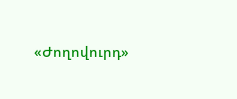«Ժողովուրդ»